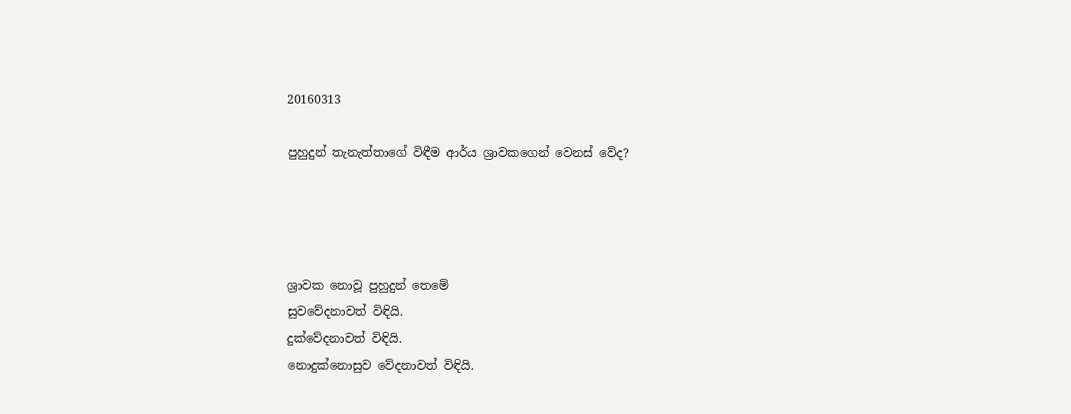20160313

පුහුදුන් තැනැත්තාගේ විඳීම ආර්ය ශ්‍රාවකගෙන් වෙනස් වේද?




ශ්‍රාවක නොවූ පුහුදුන් තෙමේ
සුවවේදනාවත් විඳියි.
දුක්වේදනාවත් විඳියි.
නොදුක්නොසුව වේදනාවත් විඳියි.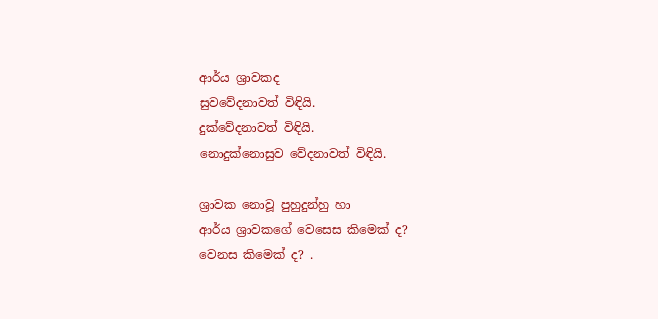ආර්ය ශ්‍රාවකද
සුවවේදනාවත් විඳියි.
දුක්වේදනාවත් විඳියි.
නොදුක්නොසුව වේදනාවත් විඳියි.

ශ්‍රාවක නොවූ පුහුදුන්හු හා
ආර්ය ශ්‍රාවකගේ වෙසෙස කිමෙක් ද?
වෙනස කිමෙක් ද? .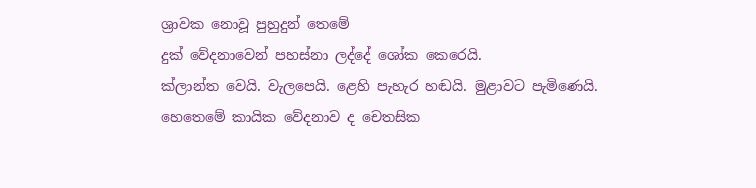ශ්‍රාවක නොවූ පුහුදුන් තෙමේ
දුක් වේදනාවෙන් පහස්නා ලද්දේ ශෝක කෙරෙයි.
ක්ලාන්ත වෙයි. වැලපෙයි. ළෙහි පැහැර හඬයි. මුළාවට පැමිණෙයි.
හෙතෙමේ කායික වේදනාව ද චෙතසික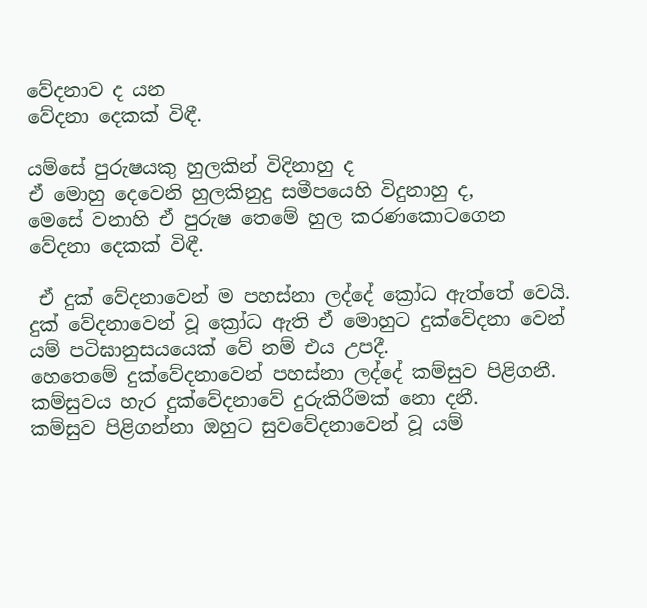වේදනාව ද යන
වේදනා දෙකක් විඳී.

යම්සේ පුරුෂයකු හුලකින් විදිනාහු ද
ඒ මොහු දෙවෙනි හුලකිනුදු සමීපයෙහි විදුනාහු ද,
මෙසේ වනාහි ඒ පුරුෂ තෙමේ හුල කරණකොටගෙන
වේදනා දෙකක් විඳී.

 ඒ දුක් වේදනාවෙන් ම පහස්නා ලද්දේ ක්‍රෝධ ඇත්තේ වෙයි.
දුක් වේදනාවෙන් වූ ක්‍රෝධ ඇති ඒ මොහුට දුක්වේදනා වෙන්
යම් පටිඝානුසයයෙක් වේ නම් එය උපදී.
හෙතෙමේ දුක්වේදනාවෙන් පහස්නා ලද්දේ කම්සුව පිළිගනී.
කම්සුවය හැර දුක්වේදනාවේ දුරුකිරීමක් නො දනී.
කම්සුව පිළිගන්නා ඔහුට සුවවේදනාවෙන් වූ යම්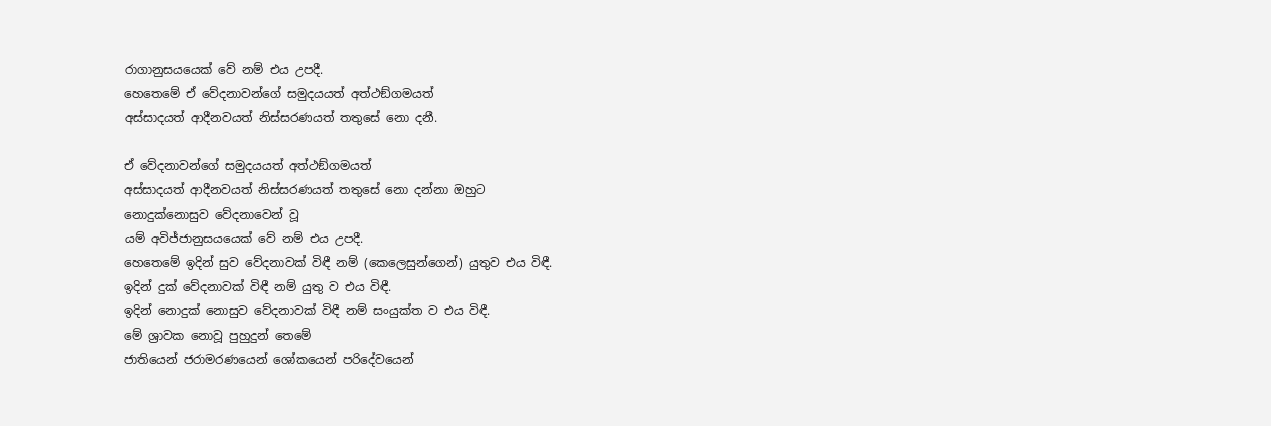රාගානුසයයෙක් වේ නම් එය උපදී.
හෙතෙමේ ඒ වේදනාවන්ගේ සමුදයයත් අත්ථඞ්ගමයත්
අස්සාදයත් ආදීනවයත් නිස්සරණයත් තතුසේ නො දනී.

ඒ වේදනාවන්ගේ සමුදයයත් අත්ථඞ්ගමයත්
අස්සාදයත් ආදීනවයත් නිස්සරණයත් තතුසේ නො දන්නා ඔහුට
නොදුක්නොසුව වේදනාවෙන් වූ
යම් අවිජ්ජානුසයයෙක් වේ නම් එය උපදී.
හෙතෙමේ ඉදින් සුව වේදනාවක් විඳී නම් (කෙලෙසුන්ගෙන්) යුතුව එය විඳී.
ඉදින් දුක් වේදනාවක් විඳී නම් යුතු ව එය විඳී.
ඉදින් නොදුක් නොසුව වේදනාවක් විඳී නම් සංයුක්ත ව එය විඳී.
මේ ශ්‍රාවක නොවූ පුහුදුන් තෙමේ
ජාතියෙන් ජරාමරණයෙන් ශෝකයෙන් පරිදේවයෙන්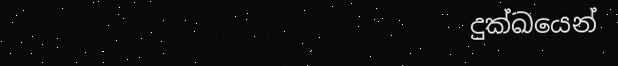දුක්ඛයෙන්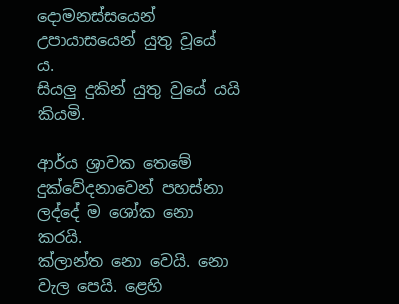දොමනස්සයෙන් උපායාසයෙන් යුතු වූයේ ය.
සියලු දුකින් යුතු වුයේ යයි කියමි.

ආර්ය ශ්‍රාවක තෙමේ දුක්වේදනාවෙන් පහස්නා ලද්දේ ම ශෝක නො කරයි.
ක්ලාන්ත නො වෙයි. නො වැල පෙයි. ළෙහි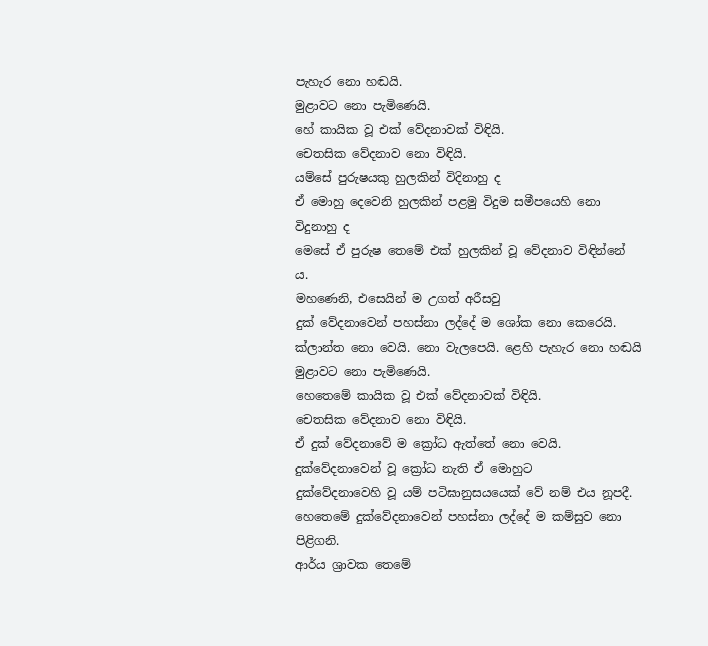පැහැර නො හඬයි.
මුළාවට නො පැමිණෙයි.
හේ කායික වූ එක් වේදනාවක් විඳියි.
චෙතසික වේදනාව නො විඳියි.
යම්සේ පුරුෂයකු හුලකින් විදිනාහු ද
ඒ මොහු දෙවෙනි හුලකින් පළමු විදුම සමීපයෙහි නො විදුනාහු ද
මෙසේ ඒ පුරුෂ තෙමේ එක් හුලකින් වූ වේදනාව විඳින්නේ ය.
මහණෙනි, එසෙයින් ම උගත් අරීසවු
දුක් වේදනාවෙන් පහස්නා ලද්දේ ම ශෝක නො කෙරෙයි.
ක්ලාන්ත නො වෙයි. නො වැලපෙයි. ළෙහි පැහැර නො හඬයි
මුළාවට නො පැමිණෙයි.
හෙතෙමේ කායික වූ එක් වේදනාවක් විඳියි.
චෙතසික වේදනාව නො විඳියි.
ඒ දුක් වේදනාවේ ම ක්‍රෝධ ඇත්තේ නො වෙයි.
දුක්වේදනාවෙන් වූ ක්‍රෝධ නැති ඒ මොහුට
දුක්වේදනාවෙහි වූ යම් පටිඝානුසයයෙක් වේ නම් එය නූපදී.
හෙතෙමේ දුක්වේදනාවෙන් පහස්නා ලද්දේ ම කම්සුව නො පිළිගනි.
ආර්ය ශ්‍රාවක තෙමේ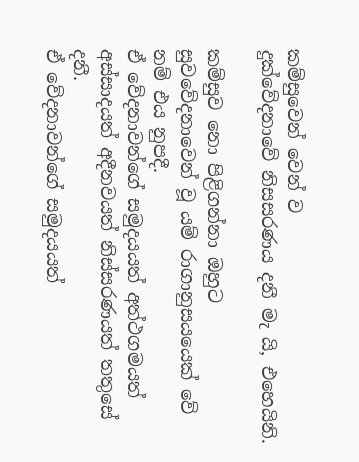කම්සුවෙන් වෙන් ව
දුක්වේදනාවේ නිසසරණය දනී මැ යි, එහෙයිනි.

කම්සුව නො පිළිගන්නා ඔහුට
සුවවේදනාවෙන් වූ යම් රාගානුසයයෙක් වේ නම් එය නුපදී.
ඒ වේදනාවන්ගේ සමුදයයත් අත්ථගමයත්
අස්සාදයත් අදීනවයත් නිස්සරණයත් තතුසේ දනී.
ඒ වේදනාවන්ගේ සමුදයයත්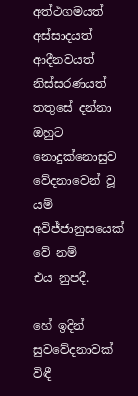අත්ථගමයත්
අස්සාදයත් ආදීනවයත් නිස්සරණයත් තතුසේ දන්නා ඔහුට
නොදුක්නොසුව වේදනාවෙන් වූ යම් අවිජ්ජානුසයෙක් වේ නම්
එය නුපදී.

හේ ඉදින් සුවවේදනාවක් විඳී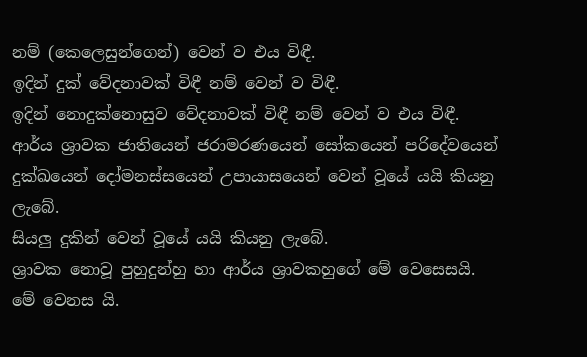නම් (කෙලෙසුන්ගෙන්) වෙන් ව එය විඳී.
ඉදින් දුක් වේදනාවක් විඳී නම් වෙන් ව විඳී.
ඉදින් නොදුක්නොසුව වේදනාවක් විඳී නම් වෙන් ව එය විඳී.
ආර්ය ශ්‍රාවක ජාතියෙන් ජරාමරණයෙන් සෝකයෙන් පරිදේවයෙන්
දුක්ඛයෙන් දෝමනස්සයෙන් උපායාසයෙන් වෙන් වූයේ යයි කියනු ලැබේ.
සියලු දුකින් වෙන් වූයේ යයි කියනු ලැබේ.
ශ්‍රාවක නොවූ පුහුදුන්හු හා ආර්ය ශ්‍රාවකහුගේ මේ වෙසෙසයි.
මේ වෙනස යි.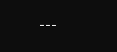---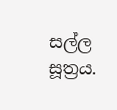සල්ල සූත්‍රය.